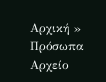Αρχική » Πρόσωπα
Αρχείο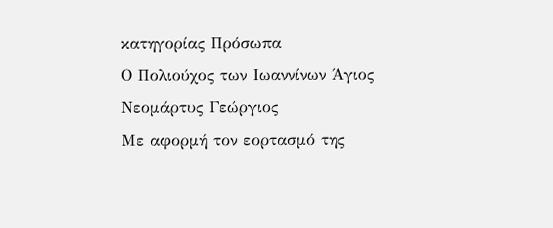κατηγορίας Πρόσωπα
Ο Πολιούχος των Ιωαννίνων Άγιος Νεομάρτυς Γεώργιος
Με αφορμή τον εορτασμό της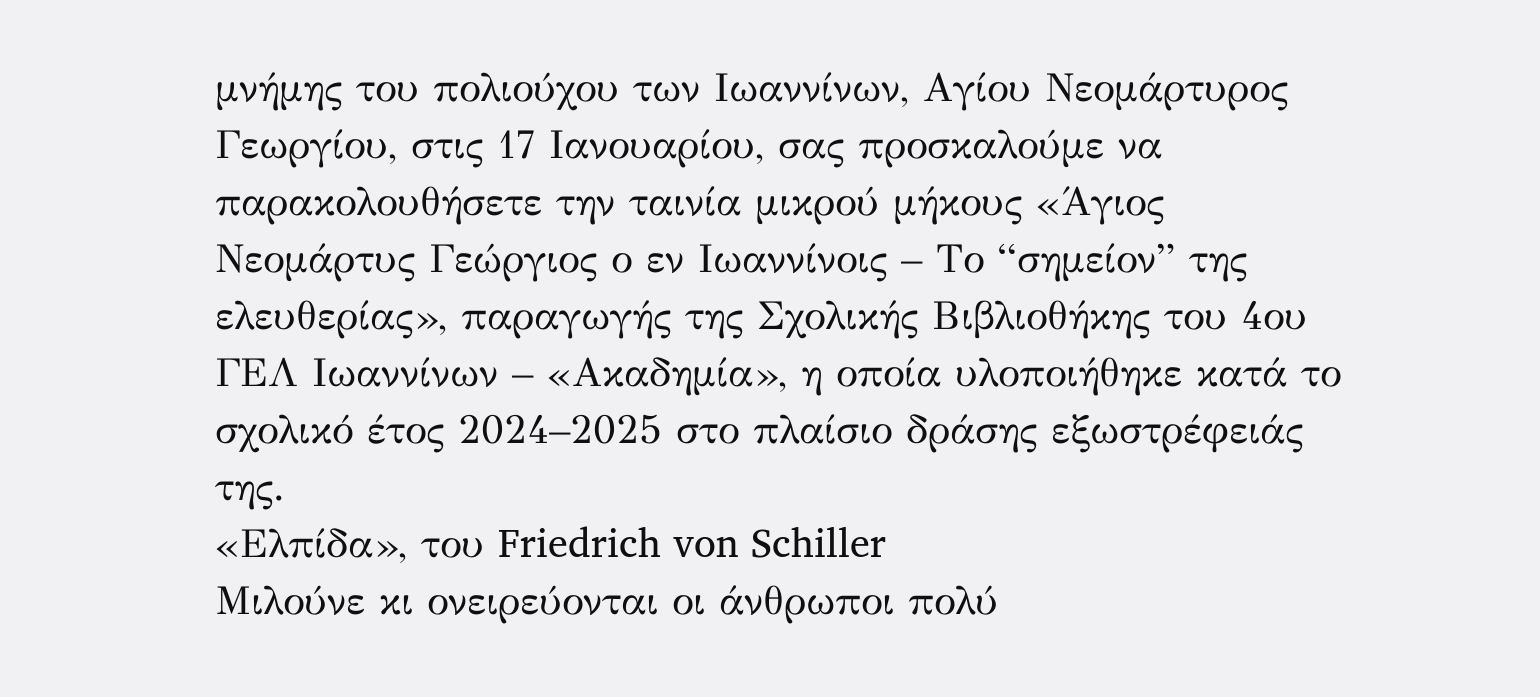μνήμης του πολιούχου των Ιωαννίνων, Αγίου Νεομάρτυρος Γεωργίου, στις 17 Ιανουαρίου, σας προσκαλούμε να παρακολουθήσετε την ταινία μικρού μήκους «Άγιος Νεομάρτυς Γεώργιος ο εν Ιωαννίνοις – Το “σημείον” της ελευθερίας», παραγωγής της Σχολικής Βιβλιοθήκης του 4ου ΓΕΛ Ιωαννίνων – «Ακαδημία», η οποία υλοποιήθηκε κατά το σχολικό έτος 2024–2025 στο πλαίσιο δράσης εξωστρέφειάς της.
«Ελπίδα», του Friedrich von Schiller
Μιλούνε κι ονειρεύονται οι άνθρωποι πολύ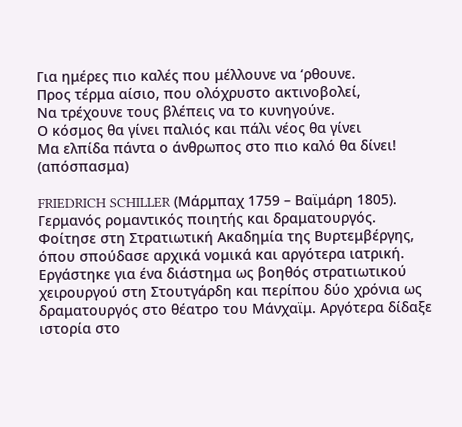Για ημέρες πιο καλές που μέλλουνε να ‘ρθουνε.
Προς τέρμα αίσιο, που ολόχρυστο ακτινοβολεί,
Να τρέχουνε τους βλέπεις να το κυνηγούνε.
Ο κόσμος θα γίνει παλιός και πάλι νέος θα γίνει
Μα ελπίδα πάντα ο άνθρωπος στο πιο καλό θα δίνει!
(απόσπασμα)

FRIEDRICH SCHILLER (Μάρμπαχ 1759 – Βαϊμάρη 1805). Γερμανός ρομαντικός ποιητής και δραματουργός. Φοίτησε στη Στρατιωτική Ακαδημία της Βυρτεμβέργης, όπου σπούδασε αρχικά νομικά και αργότερα ιατρική. Εργάστηκε για ένα διάστημα ως βοηθός στρατιωτικού χειρουργού στη Στουτγάρδη και περίπου δύο χρόνια ως δραματουργός στο θέατρο του Μάνχαϊμ. Αργότερα δίδαξε ιστορία στο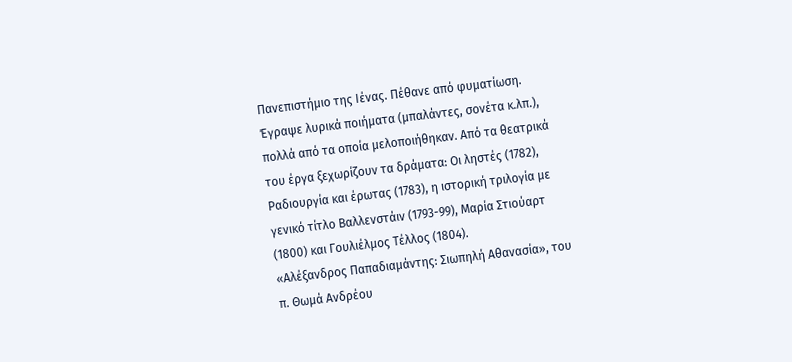Πανεπιστήμιο της Ιένας. Πέθανε από φυματίωση.
Έγραψε λυρικά ποιήματα (μπαλάντες, σονέτα κ.λπ.), πολλά από τα οποία μελοποιήθηκαν. Από τα θεατρικά του έργα ξεχωρίζουν τα δράματα: Οι ληστές (1782), Ραδιουργία και έρωτας (1783), η ιστορική τριλογία με γενικό τίτλο Βαλλενστάιν (1793-99), Μαρία Στιούαρτ (1800) και Γουλιέλμος Τέλλος (1804).
«Αλέξανδρος Παπαδιαμάντης: Σιωπηλή Αθανασία», του π. Θωμά Ανδρέου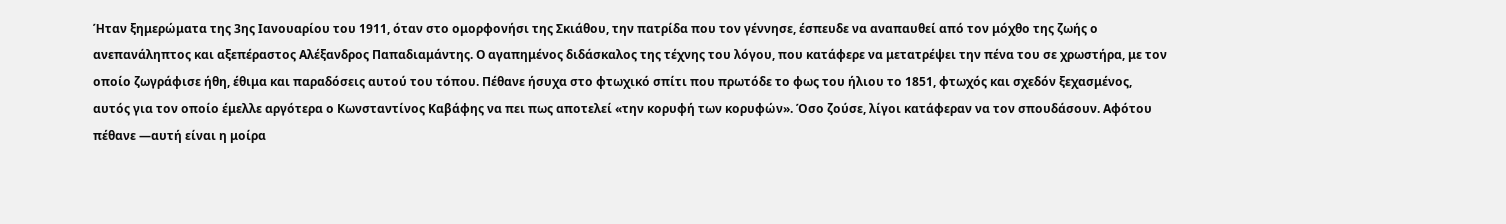Ήταν ξημερώματα της 3ης Ιανουαρίου του 1911, όταν στο ομορφονήσι της Σκιάθου, την πατρίδα που τον γέννησε, έσπευδε να αναπαυθεί από τον μόχθο της ζωής ο ανεπανάληπτος και αξεπέραστος Αλέξανδρος Παπαδιαμάντης. Ο αγαπημένος διδάσκαλος της τέχνης του λόγου, που κατάφερε να μετατρέψει την πένα του σε χρωστήρα, με τον οποίο ζωγράφισε ήθη, έθιμα και παραδόσεις αυτού του τόπου. Πέθανε ήσυχα στο φτωχικό σπίτι που πρωτόδε το φως του ήλιου το 1851, φτωχός και σχεδόν ξεχασμένος, αυτός για τον οποίο έμελλε αργότερα ο Κωνσταντίνος Καβάφης να πει πως αποτελεί «την κορυφή των κορυφών». Όσο ζούσε, λίγοι κατάφεραν να τον σπουδάσουν. Αφότου πέθανε —αυτή είναι η μοίρα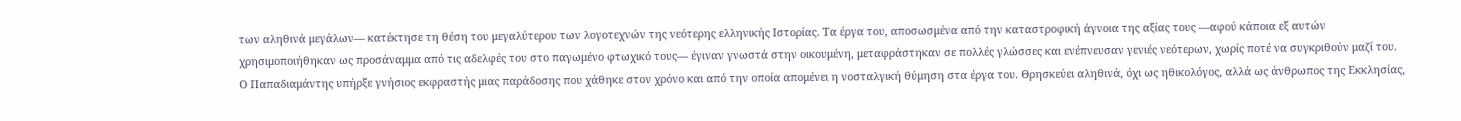των αληθινά μεγάλων— κατέκτησε τη θέση του μεγαλύτερου των λογοτεχνών της νεότερης ελληνικής Ιστορίας. Τα έργα του, αποσωσμένα από την καταστροφική άγνοια της αξίας τους —αφού κάποια εξ αυτών χρησιμοποιήθηκαν ως προσάναμμα από τις αδελφές του στο παγωμένο φτωχικό τους— έγιναν γνωστά στην οικουμένη, μεταφράστηκαν σε πολλές γλώσσες και ενέπνευσαν γενιές νεότερων, χωρίς ποτέ να συγκριθούν μαζί του.
Ο Παπαδιαμάντης υπήρξε γνήσιος εκφραστής μιας παράδοσης που χάθηκε στον χρόνο και από την οποία απομένει η νοσταλγική θύμηση στα έργα του. Θρησκεύει αληθινά, όχι ως ηθικολόγος, αλλά ως άνθρωπος της Εκκλησίας,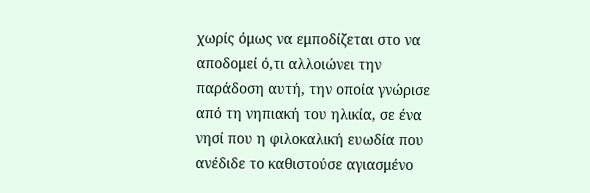χωρίς όμως να εμποδίζεται στο να αποδομεί ό,τι αλλοιώνει την παράδοση αυτή, την οποία γνώρισε από τη νηπιακή του ηλικία, σε ένα νησί που η φιλοκαλική ευωδία που ανέδιδε το καθιστούσε αγιασμένο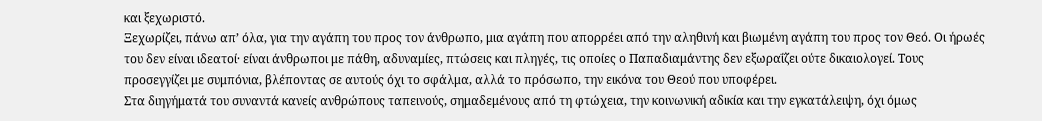και ξεχωριστό.
Ξεχωρίζει, πάνω απ’ όλα, για την αγάπη του προς τον άνθρωπο, μια αγάπη που απορρέει από την αληθινή και βιωμένη αγάπη του προς τον Θεό. Οι ήρωές του δεν είναι ιδεατοί· είναι άνθρωποι με πάθη, αδυναμίες, πτώσεις και πληγές, τις οποίες ο Παπαδιαμάντης δεν εξωραΐζει ούτε δικαιολογεί. Τους προσεγγίζει με συμπόνια, βλέποντας σε αυτούς όχι το σφάλμα, αλλά το πρόσωπο, την εικόνα του Θεού που υποφέρει.
Στα διηγήματά του συναντά κανείς ανθρώπους ταπεινούς, σημαδεμένους από τη φτώχεια, την κοινωνική αδικία και την εγκατάλειψη, όχι όμως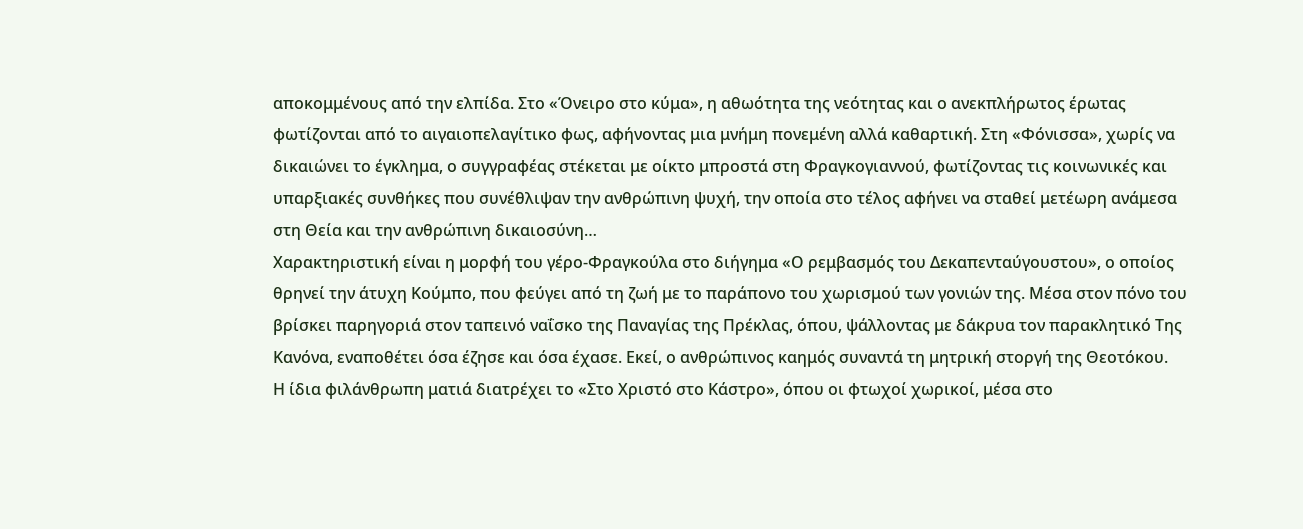αποκομμένους από την ελπίδα. Στο «Όνειρο στο κύμα», η αθωότητα της νεότητας και ο ανεκπλήρωτος έρωτας φωτίζονται από το αιγαιοπελαγίτικο φως, αφήνοντας μια μνήμη πονεμένη αλλά καθαρτική. Στη «Φόνισσα», χωρίς να δικαιώνει το έγκλημα, ο συγγραφέας στέκεται με οίκτο μπροστά στη Φραγκογιαννού, φωτίζοντας τις κοινωνικές και υπαρξιακές συνθήκες που συνέθλιψαν την ανθρώπινη ψυχή, την οποία στο τέλος αφήνει να σταθεί μετέωρη ανάμεσα στη Θεία και την ανθρώπινη δικαιοσύνη…
Χαρακτηριστική είναι η μορφή του γέρο-Φραγκούλα στο διήγημα «Ο ρεμβασμός του Δεκαπενταύγουστου», ο οποίος θρηνεί την άτυχη Κούμπο, που φεύγει από τη ζωή με το παράπονο του χωρισμού των γονιών της. Μέσα στον πόνο του βρίσκει παρηγοριά στον ταπεινό ναΐσκο της Παναγίας της Πρέκλας, όπου, ψάλλοντας με δάκρυα τον παρακλητικό Της Κανόνα, εναποθέτει όσα έζησε και όσα έχασε. Εκεί, ο ανθρώπινος καημός συναντά τη μητρική στοργή της Θεοτόκου.
Η ίδια φιλάνθρωπη ματιά διατρέχει το «Στο Χριστό στο Κάστρο», όπου οι φτωχοί χωρικοί, μέσα στο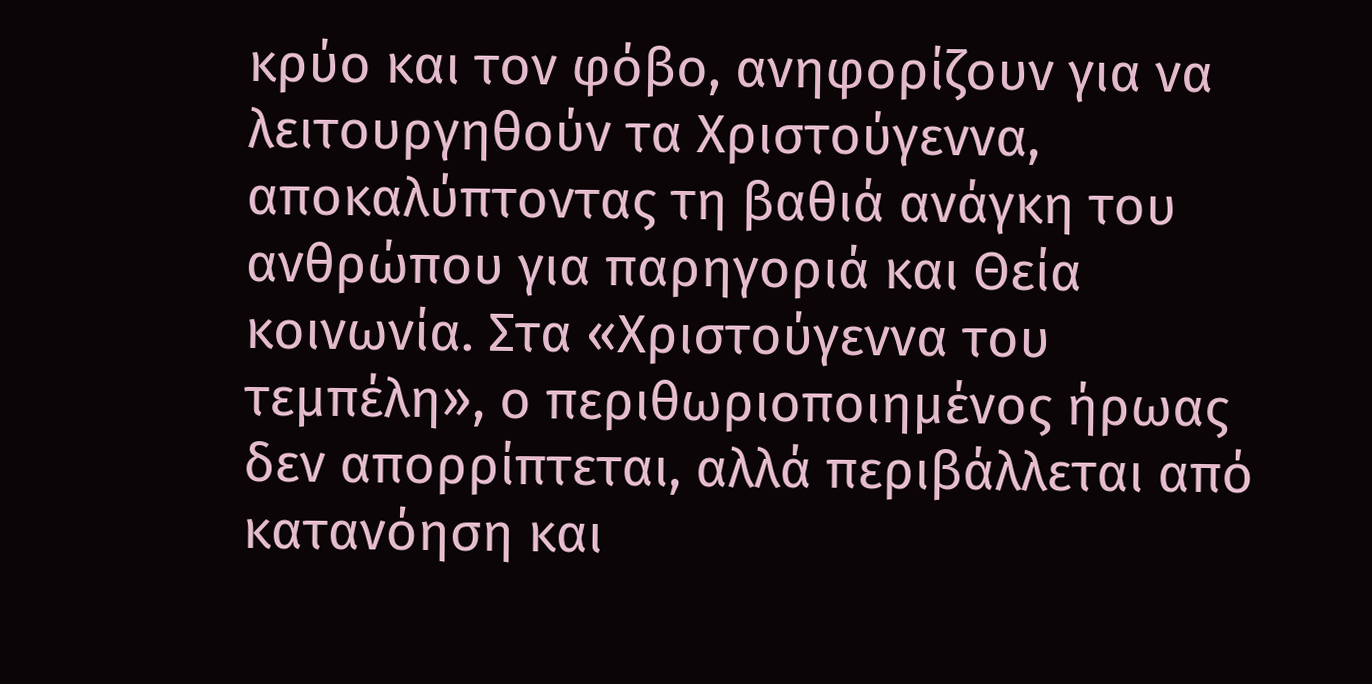κρύο και τον φόβο, ανηφορίζουν για να λειτουργηθούν τα Χριστούγεννα, αποκαλύπτοντας τη βαθιά ανάγκη του ανθρώπου για παρηγοριά και Θεία κοινωνία. Στα «Χριστούγεννα του τεμπέλη», ο περιθωριοποιημένος ήρωας δεν απορρίπτεται, αλλά περιβάλλεται από κατανόηση και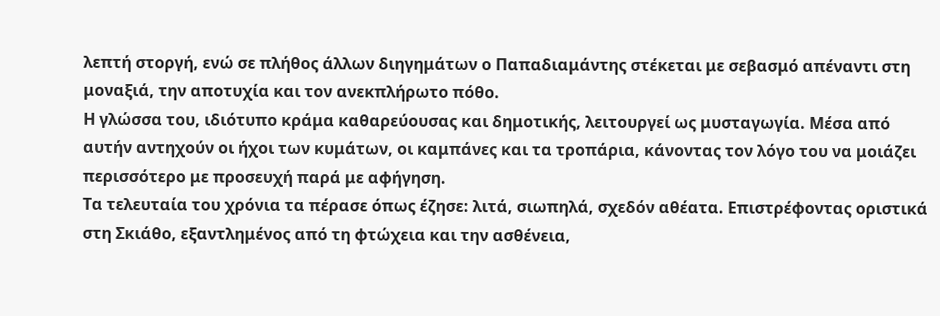λεπτή στοργή, ενώ σε πλήθος άλλων διηγημάτων ο Παπαδιαμάντης στέκεται με σεβασμό απέναντι στη μοναξιά, την αποτυχία και τον ανεκπλήρωτο πόθο.
Η γλώσσα του, ιδιότυπο κράμα καθαρεύουσας και δημοτικής, λειτουργεί ως μυσταγωγία. Μέσα από αυτήν αντηχούν οι ήχοι των κυμάτων, οι καμπάνες και τα τροπάρια, κάνοντας τον λόγο του να μοιάζει περισσότερο με προσευχή παρά με αφήγηση.
Τα τελευταία του χρόνια τα πέρασε όπως έζησε: λιτά, σιωπηλά, σχεδόν αθέατα. Επιστρέφοντας οριστικά στη Σκιάθο, εξαντλημένος από τη φτώχεια και την ασθένεια,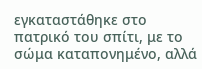εγκαταστάθηκε στο πατρικό του σπίτι, με το σώμα καταπονημένο, αλλά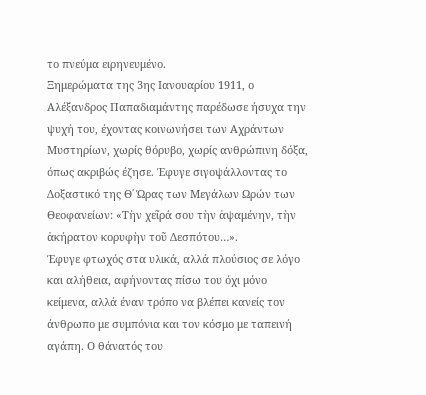το πνεύμα ειρηνευμένο.
Ξημερώματα της 3ης Ιανουαρίου 1911, ο Αλέξανδρος Παπαδιαμάντης παρέδωσε ήσυχα την ψυχή του, έχοντας κοινωνήσει των Αχράντων Μυστηρίων, χωρίς θόρυβο, χωρίς ανθρώπινη δόξα, όπως ακριβώς έζησε. Έφυγε σιγοψάλλοντας το Δοξαστικό της Θ΄ Ώρας των Μεγάλων Ωρών των Θεοφανείων: «Τὴν χεῖρά σου τὴν ἁψαμένην, τὴν ἀκήρατον κορυφὴν τοῦ Δεσπότου…».
Έφυγε φτωχός στα υλικά, αλλά πλούσιος σε λόγο και αλήθεια, αφήνοντας πίσω του όχι μόνο κείμενα, αλλά έναν τρόπο να βλέπει κανείς τον άνθρωπο με συμπόνια και τον κόσμο με ταπεινή αγάπη. Ο θάνατός του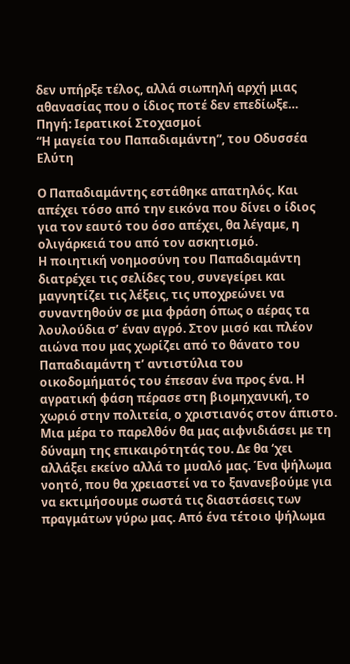δεν υπήρξε τέλος, αλλά σιωπηλή αρχή μιας αθανασίας που ο ίδιος ποτέ δεν επεδίωξε…
Πηγή: Ιερατικοί Στοχασμοί
“Η μαγεία του Παπαδιαμάντη”, του Οδυσσέα Ελύτη

Ο Παπαδιαμάντης εστάθηκε απατηλός. Και απέχει τόσο από την εικόνα που δίνει ο ίδιος για τον εαυτό του όσο απέχει, θα λέγαμε, η ολιγάρκειά του από τον ασκητισμό.
Η ποιητική νοημοσύνη του Παπαδιαμάντη διατρέχει τις σελίδες του, συνεγείρει και μαγνητίζει τις λέξεις, τις υποχρεώνει να συναντηθούν σε μια φράση όπως ο αέρας τα λουλούδια σ’ έναν αγρό. Στον μισό και πλέον αιώνα που μας χωρίζει από το θάνατο του Παπαδιαμάντη τ’ αντιστύλια του οικοδομήματός του έπεσαν ένα προς ένα. Η αγρατική φάση πέρασε στη βιομηχανική, το χωριό στην πολιτεία, ο χριστιανός στον άπιστο.
Μια μέρα το παρελθόν θα μας αιφνιδιάσει με τη δύναμη της επικαιρότητάς του. Δε θα ‘χει αλλάξει εκείνο αλλά το μυαλό μας. Ένα ψήλωμα νοητό, που θα χρειαστεί να το ξανανεβούμε για να εκτιμήσουμε σωστά τις διαστάσεις των πραγμάτων γύρω μας. Από ένα τέτοιο ψήλωμα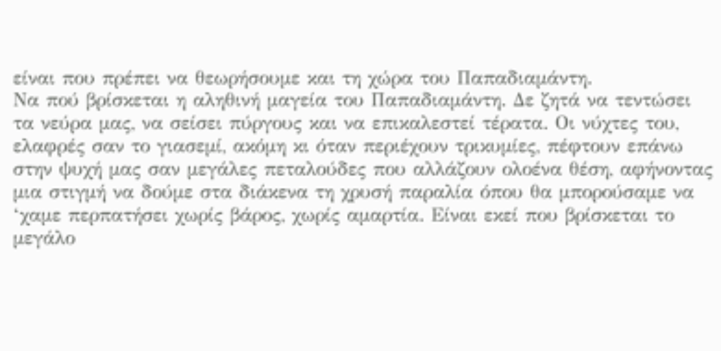είναι που πρέπει να θεωρήσουμε και τη χώρα του Παπαδιαμάντη.
Nα πού βρίσκεται η αληθινή μαγεία του Παπαδιαμάντη. Δε ζητά να τεντώσει τα νεύρα μας, να σείσει πύργους και να επικαλεστεί τέρατα. Οι νύχτες του, ελαφρές σαν το γιασεμί, ακόμη κι όταν περιέχουν τρικυμίες, πέφτουν επάνω στην ψυχή μας σαν μεγάλες πεταλούδες που αλλάζουν ολοένα θέση, αφήνοντας μια στιγμή να δούμε στα διάκενα τη χρυσή παραλία όπου θα μπορούσαμε να ‘χαμε περπατήσει χωρίς βάρος, χωρίς αμαρτία. Είναι εκεί που βρίσκεται το μεγάλο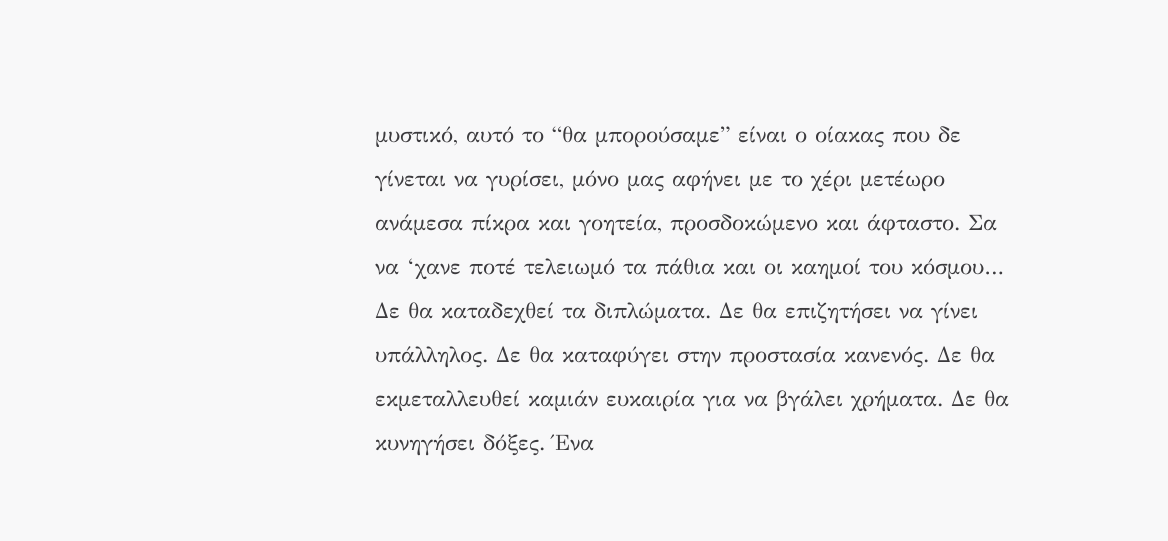μυστικό, αυτό το “θα μπορούσαμε” είναι ο οίακας που δε γίνεται να γυρίσει, μόνο μας αφήνει με το χέρι μετέωρο ανάμεσα πίκρα και γοητεία, προσδοκώμενο και άφταστο. Σα να ‘χανε ποτέ τελειωμό τα πάθια και οι καημοί του κόσμου…
Δε θα καταδεχθεί τα διπλώματα. Δε θα επιζητήσει να γίνει υπάλληλος. Δε θα καταφύγει στην προστασία κανενός. Δε θα εκμεταλλευθεί καμιάν ευκαιρία για να βγάλει χρήματα. Δε θα κυνηγήσει δόξες. Ένα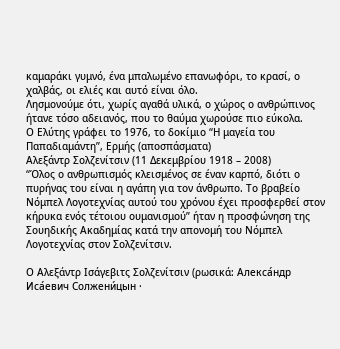καμαράκι γυμνό, ένα μπαλωμένο επανωφόρι, το κρασί, ο χαλβάς, οι ελιές και αυτό είναι όλο.
Λησμονούμε ότι, χωρίς αγαθά υλικά, ο χώρος ο ανθρώπινος ήτανε τόσο αδειανός, που το θαύμα χωρούσε πιο εύκολα.
Ο Ελύτης γράφει το 1976, το δοκίμιο “Η μαγεία του Παπαδιαμάντη”, Ερμής (αποσπάσματα)
Αλεξάντρ Σολζενίτσιν (11 Δεκεμβρίου 1918 – 2008)
“Όλος ο ανθρωπισμός κλεισμένος σε έναν καρπό, διότι ο πυρήνας του είναι η αγάπη για τον άνθρωπο. Το βραβείο Νόμπελ Λογοτεχνίας αυτού του χρόνου έχει προσφερθεί στον κήρυκα ενός τέτοιου ουμανισμού” ήταν η προσφώνηση της Σουηδικής Ακαδημίας κατά την απονομή του Νόμπελ Λογοτεχνίας στον Σολζενίτσιν.

Ο Αλεξάντρ Ισάγεβιτς Σολζενίτσιν (ρωσικά: Алекса́ндр Иса́евич Солжени́цын ·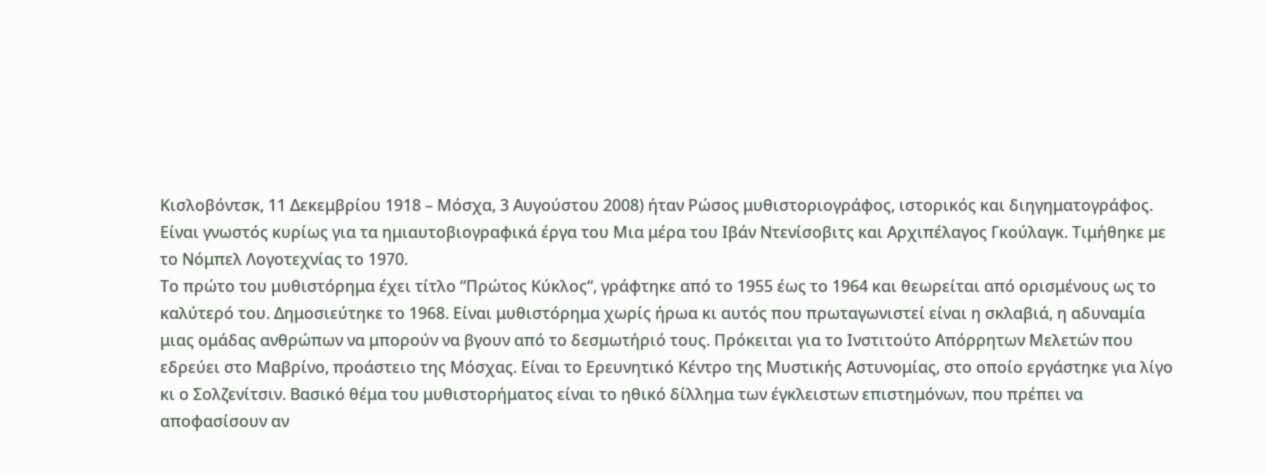Κισλοβόντσκ, 11 Δεκεμβρίου 1918 – Μόσχα, 3 Αυγούστου 2008) ήταν Ρώσος μυθιστοριογράφος, ιστορικός και διηγηματογράφος.
Είναι γνωστός κυρίως για τα ημιαυτοβιογραφικά έργα του Μια μέρα του Ιβάν Ντενίσοβιτς και Αρχιπέλαγος Γκούλαγκ. Τιμήθηκε με το Νόμπελ Λογοτεχνίας το 1970.
Το πρώτο του μυθιστόρημα έχει τίτλο “Πρώτος Κύκλος“, γράφτηκε από το 1955 έως το 1964 και θεωρείται από ορισμένους ως το καλύτερό του. Δημοσιεύτηκε το 1968. Είναι μυθιστόρημα χωρίς ήρωα κι αυτός που πρωταγωνιστεί είναι η σκλαβιά, η αδυναμία μιας ομάδας ανθρώπων να μπορούν να βγουν από το δεσμωτήριό τους. Πρόκειται για το Ινστιτούτο Απόρρητων Μελετών που εδρεύει στο Μαβρίνο, προάστειο της Μόσχας. Είναι το Ερευνητικό Κέντρο της Μυστικής Αστυνομίας, στο οποίο εργάστηκε για λίγο κι ο Σολζενίτσιν. Βασικό θέμα του μυθιστορήματος είναι το ηθικό δίλλημα των έγκλειστων επιστημόνων, που πρέπει να αποφασίσουν αν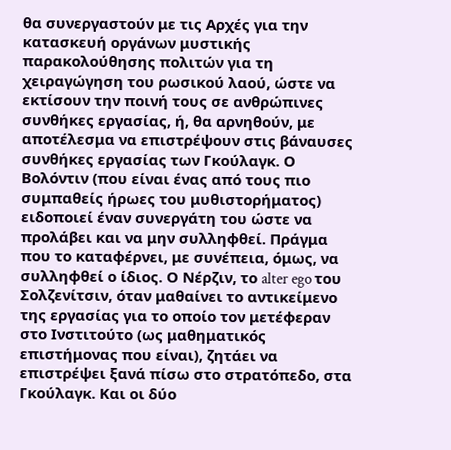θα συνεργαστούν με τις Αρχές για την κατασκευή οργάνων μυστικής παρακολούθησης πολιτών για τη χειραγώγηση του ρωσικού λαού, ώστε να εκτίσουν την ποινή τους σε ανθρώπινες συνθήκες εργασίας, ή, θα αρνηθούν, με αποτέλεσμα να επιστρέψουν στις βάναυσες συνθήκες εργασίας των Γκούλαγκ. Ο Βολόντιν (που είναι ένας από τους πιο συμπαθείς ήρωες του μυθιστορήματος) ειδοποιεί έναν συνεργάτη του ώστε να προλάβει και να μην συλληφθεί. Πράγμα που το καταφέρνει, με συνέπεια, όμως, να συλληφθεί ο ίδιος. Ο Νέρζιν, το alter ego του Σολζενίτσιν, όταν μαθαίνει το αντικείμενο της εργασίας για το οποίο τον μετέφεραν στο Ινστιτούτο (ως μαθηματικός επιστήμονας που είναι), ζητάει να επιστρέψει ξανά πίσω στο στρατόπεδο, στα Γκούλαγκ. Και οι δύο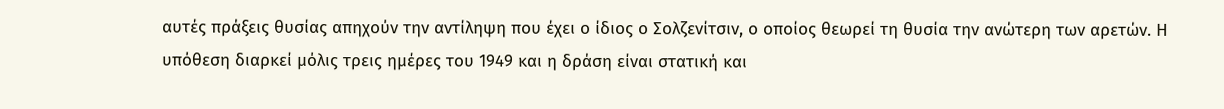αυτές πράξεις θυσίας απηχούν την αντίληψη που έχει ο ίδιος ο Σολζενίτσιν, ο οποίος θεωρεί τη θυσία την ανώτερη των αρετών. Η υπόθεση διαρκεί μόλις τρεις ημέρες του 1949 και η δράση είναι στατική και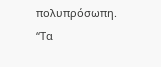πολυπρόσωπη.
“Τα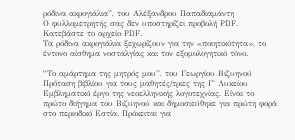ρόδινα ακρογιάλια”, του Αλέξανδρου Παπαδιαμάντη
Ο φυλλομετρητής σας δεν υποστηρίζει προβολή PDF. Κατεβάστε το αρχείο PDF.
Τα ρόδινα ακρογιάλια ξεχωρίζουν για την «ποιητικότητα», το έντονο αίσθημα νοσταλγίας και τον εξομολογητικό τόνο.

“Το αμάρτημα της μητρός μου”, του Γεωργίου Βιζυηνού
Πρόταση βιβλίου για τους μαθητές/τριες της Γ΄ Λυκείου
Εμβληματικό έργο της νεοελληνικής λογοτεχνίας. Είναι το πρώτο διήγημα του Βιζυηνού και δημοσιεύθηκε για πρώτη φορά στο περιοδικό Εστία. Πρόκειται για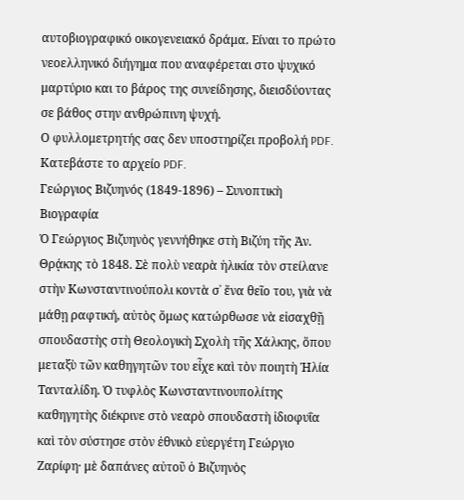αυτοβιογραφικό οικογενειακό δράμα. Είναι το πρώτο νεοελληνικό διήγημα που αναφέρεται στο ψυχικό μαρτύριο και το βάρος της συνείδησης, διεισδύοντας σε βάθος στην ανθρώπινη ψυχή.
Ο φυλλομετρητής σας δεν υποστηρίζει προβολή PDF. Κατεβάστε το αρχείο PDF.
Γεώργιος Βιζυηνός (1849-1896) – Συνοπτικὴ Βιογραφία
Ὁ Γεώργιος Βιζυηνὸς γεννήθηκε στὴ Βιζύη τῆς Ἀν. Θρᾴκης τὸ 1848. Σὲ πολὺ νεαρὰ ἡλικία τὸν στείλανε στὴν Κωνσταντινούπολι κοντὰ σ᾿ ἕνα θεῖο του, γιὰ νὰ μάθῃ ραφτική, αὐτὸς ὅμως κατώρθωσε νὰ εἰσαχθῇ σπουδαστὴς στὴ Θεολογικὴ Σχολὴ τῆς Χάλκης, ὅπου μεταξὺ τῶν καθηγητῶν του εἶχε καὶ τὸν ποιητὴ Ἠλία Τανταλίδη. Ὁ τυφλὸς Κωνσταντινουπολίτης καθηγητὴς διέκρινε στὸ νεαρὸ σπουδαστὴ ἰδιοφυΐα καὶ τὸν σύστησε στὸν ἐθνικὸ εὐεργέτη Γεώργιο Ζαρίφη· μὲ δαπάνες αὐτοῦ ὁ Βιζυηνὸς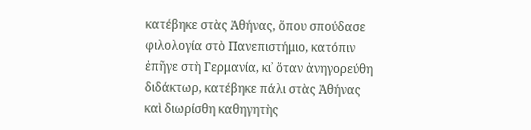κατέβηκε στὰς Ἀθήνας, ὅπου σπούδασε φιλολογία στὸ Πανεπιστήμιο, κατόπιν ἐπῆγε στὴ Γερμανία, κι᾿ ὅταν ἀνηγορεύθη διδάκτωρ, κατέβηκε πάλι στὰς Ἀθήνας καὶ διωρίσθη καθηγητὴς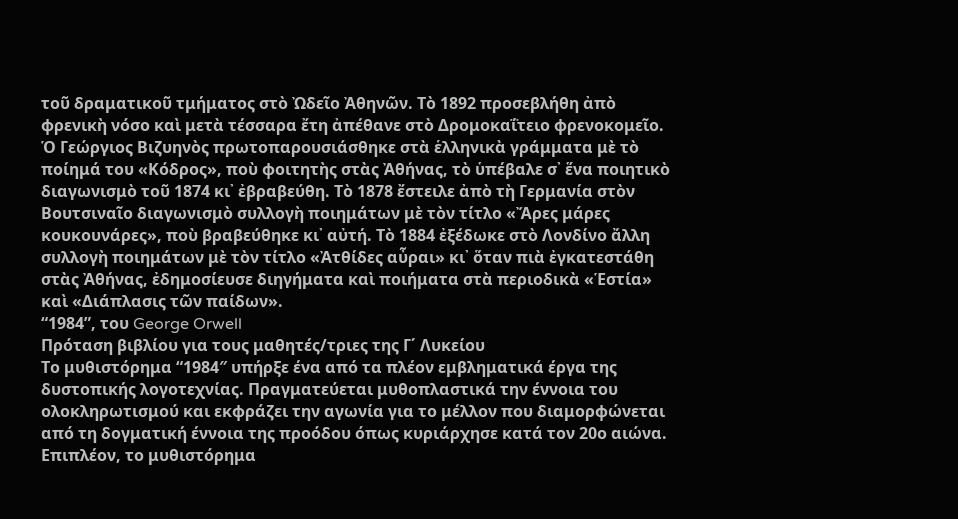τοῦ δραματικοῦ τμήματος στὸ Ὠδεῖο Ἀθηνῶν. Τὸ 1892 προσεβλήθη ἀπὸ φρενικὴ νόσο καὶ μετὰ τέσσαρα ἔτη ἀπέθανε στὸ Δρομοκαΐτειο φρενοκομεῖο.
Ὁ Γεώργιος Βιζυηνὸς πρωτοπαρουσιάσθηκε στὰ ἑλληνικὰ γράμματα μὲ τὸ ποίημά του «Κόδρος», ποὺ φοιτητὴς στὰς Ἀθήνας, τὸ ὑπέβαλε σ᾿ ἕνα ποιητικὸ διαγωνισμὸ τοῦ 1874 κι᾿ ἐβραβεύθη. Τὸ 1878 ἔστειλε ἀπὸ τὴ Γερμανία στὸν Βουτσιναῖο διαγωνισμὸ συλλογὴ ποιημάτων μὲ τὸν τίτλο «Ἄρες μάρες κουκουνάρες», ποὺ βραβεύθηκε κι᾿ αὐτή. Τὸ 1884 ἐξέδωκε στὸ Λονδίνο ἄλλη συλλογὴ ποιημάτων μὲ τὸν τίτλο «Ἀτθίδες αὖραι» κι᾿ ὅταν πιὰ ἐγκατεστάθη στὰς Ἀθήνας, ἐδημοσίευσε διηγήματα καὶ ποιήματα στὰ περιοδικὰ «Ἑστία» καὶ «Διάπλασις τῶν παίδων».
“1984”, του George Orwell
Πρόταση βιβλίου για τους μαθητές/τριες της Γ΄ Λυκείου
Το μυθιστόρημα “1984″ υπήρξε ένα από τα πλέον εμβληματικά έργα της δυστοπικής λογοτεχνίας. Πραγματεύεται μυθοπλαστικά την έννοια του ολοκληρωτισμού και εκφράζει την αγωνία για το μέλλον που διαμορφώνεται από τη δογματική έννοια της προόδου όπως κυριάρχησε κατά τον 20ο αιώνα. Επιπλέον, το μυθιστόρημα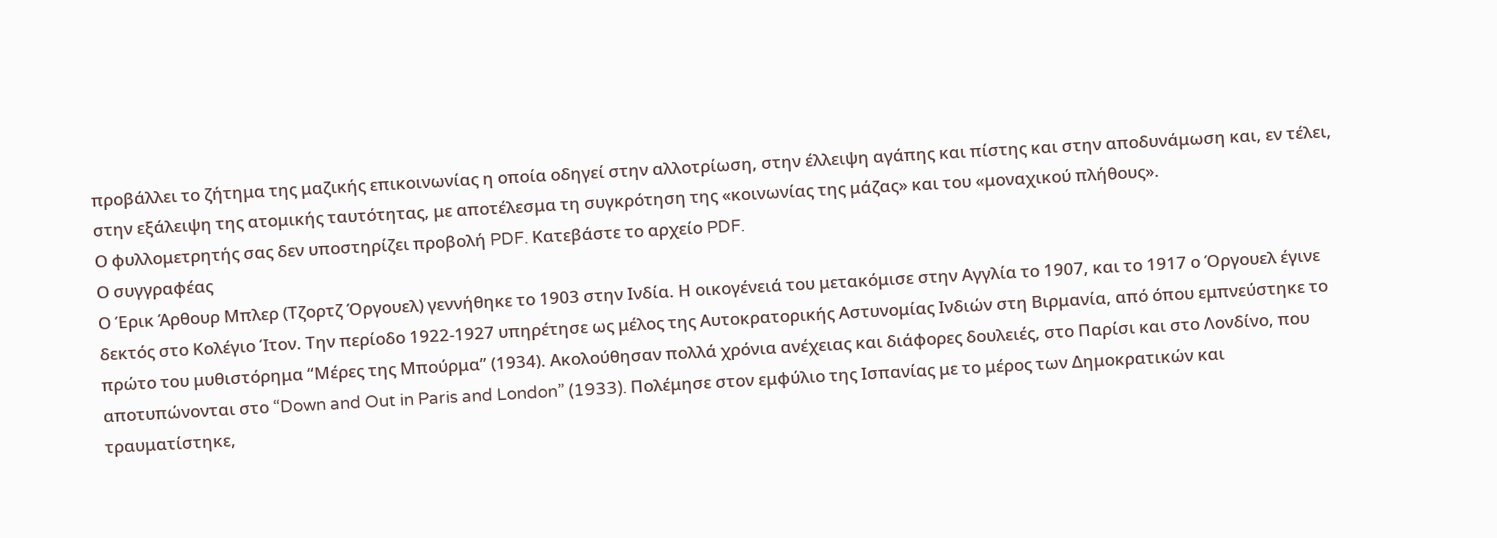προβάλλει το ζήτημα της μαζικής επικοινωνίας η οποία οδηγεί στην αλλοτρίωση, στην έλλειψη αγάπης και πίστης και στην αποδυνάμωση και, εν τέλει, στην εξάλειψη της ατομικής ταυτότητας, με αποτέλεσμα τη συγκρότηση της «κοινωνίας της μάζας» και του «μοναχικού πλήθους».
Ο φυλλομετρητής σας δεν υποστηρίζει προβολή PDF. Κατεβάστε το αρχείο PDF.
Ο συγγραφέας
Ο Έρικ Άρθουρ Μπλερ (Τζορτζ Όργουελ) γεννήθηκε το 1903 στην Ινδία. Η οικογένειά του μετακόμισε στην Αγγλία το 1907, και το 1917 ο Όργουελ έγινε δεκτός στο Κολέγιο Ίτον. Την περίοδο 1922-1927 υπηρέτησε ως μέλος της Αυτοκρατορικής Αστυνομίας Ινδιών στη Βιρμανία, από όπου εμπνεύστηκε το πρώτο του μυθιστόρημα “Μέρες της Μπούρμα” (1934). Ακολούθησαν πολλά χρόνια ανέχειας και διάφορες δουλειές, στο Παρίσι και στο Λονδίνο, που αποτυπώνονται στο “Down and Out in Paris and London” (1933). Πολέμησε στον εμφύλιο της Ισπανίας με το μέρος των Δημοκρατικών και τραυματίστηκε,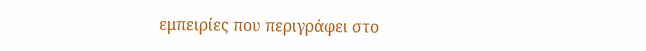εμπειρίες που περιγράφει στο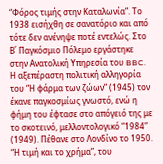“Φόρος τιμής στην Καταλωνία”. Το 1938 εισήχθη σε σανατόριο και από τότε δεν ανένηψε ποτέ εντελώς. Στο Β΄ Παγκόσμιο Πόλεμο εργάστηκε στην Ανατολική Υπηρεσία του BBC. Η αξεπέραστη πολιτική αλληγορία του “Η φάρμα των ζώων” (1945) τον έκανε παγκοσμίως γνωστό, ενώ η φήμη του έφτασε στο απόγειό της με το σκοτεινό, μελλοντολογικό “1984” (1949). Πέθανε στο Λονδίνο το 1950.
“Η τιμή και το χρήμα”, του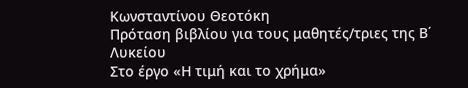Κωνσταντίνου Θεοτόκη
Πρόταση βιβλίου για τους μαθητές/τριες της Β΄ Λυκείου
Στο έργο «Η τιμή και το χρήμα»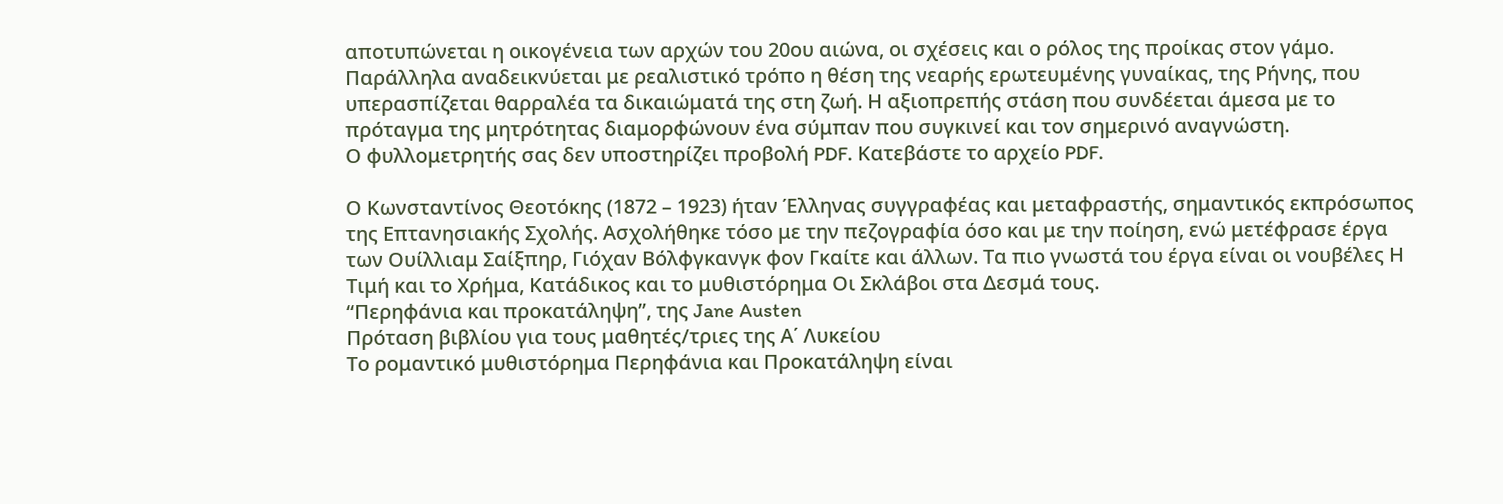αποτυπώνεται η οικογένεια των αρχών του 20ου αιώνα, οι σχέσεις και ο ρόλος της προίκας στον γάμο. Παράλληλα αναδεικνύεται με ρεαλιστικό τρόπο η θέση της νεαρής ερωτευμένης γυναίκας, της Ρήνης, που υπερασπίζεται θαρραλέα τα δικαιώματά της στη ζωή. Η αξιοπρεπής στάση που συνδέεται άμεσα με το πρόταγμα της μητρότητας διαμορφώνουν ένα σύμπαν που συγκινεί και τον σημερινό αναγνώστη.
Ο φυλλομετρητής σας δεν υποστηρίζει προβολή PDF. Κατεβάστε το αρχείο PDF.

Ο Κωνσταντίνος Θεοτόκης (1872 – 1923) ήταν Έλληνας συγγραφέας και μεταφραστής, σημαντικός εκπρόσωπος της Επτανησιακής Σχολής. Ασχολήθηκε τόσο με την πεζογραφία όσο και με την ποίηση, ενώ μετέφρασε έργα των Ουίλλιαμ Σαίξπηρ, Γιόχαν Βόλφγκανγκ φον Γκαίτε και άλλων. Τα πιο γνωστά του έργα είναι οι νουβέλες Η Τιμή και το Χρήμα, Κατάδικος και το μυθιστόρημα Οι Σκλάβοι στα Δεσμά τους.
“Περηφάνια και προκατάληψη”, της Jane Austen
Πρόταση βιβλίου για τους μαθητές/τριες της Α΄ Λυκείου
Το ρομαντικό μυθιστόρημα Περηφάνια και Προκατάληψη είναι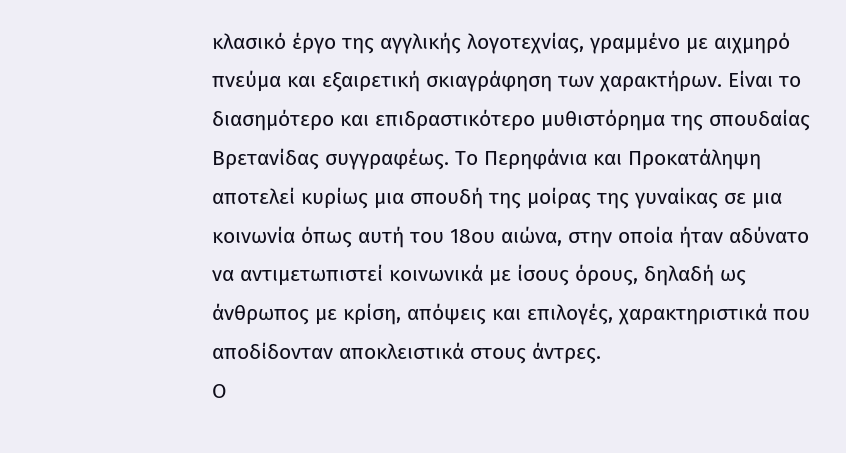κλασικό έργο της αγγλικής λογοτεχνίας, γραμμένο με αιχμηρό πνεύμα και εξαιρετική σκιαγράφηση των χαρακτήρων. Είναι το διασημότερο και επιδραστικότερο μυθιστόρημα της σπουδαίας Βρετανίδας συγγραφέως. Το Περηφάνια και Προκατάληψη αποτελεί κυρίως μια σπουδή της μοίρας της γυναίκας σε μια κοινωνία όπως αυτή του 18ου αιώνα, στην οποία ήταν αδύνατο να αντιμετωπιστεί κοινωνικά με ίσους όρους, δηλαδή ως άνθρωπος με κρίση, απόψεις και επιλογές, χαρακτηριστικά που αποδίδονταν αποκλειστικά στους άντρες.
Ο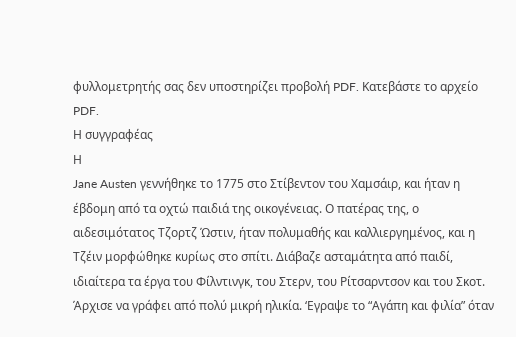φυλλομετρητής σας δεν υποστηρίζει προβολή PDF. Κατεβάστε το αρχείο PDF.
Η συγγραφέας
Η
Jane Austen γεννήθηκε το 1775 στο Στίβεντον του Χαμσάιρ, και ήταν η έβδομη από τα οχτώ παιδιά της οικογένειας. Ο πατέρας της, ο αιδεσιμότατος Τζορτζ Ώστιν, ήταν πολυμαθής και καλλιεργημένος, και η Τζέιν μορφώθηκε κυρίως στο σπίτι. Διάβαζε ασταμάτητα από παιδί, ιδιαίτερα τα έργα του Φίλντινγκ, του Στερν, του Ρίτσαρντσον και του Σκοτ. Άρχισε να γράφει από πολύ μικρή ηλικία. ‘Εγραψε το “Αγάπη και φιλία” όταν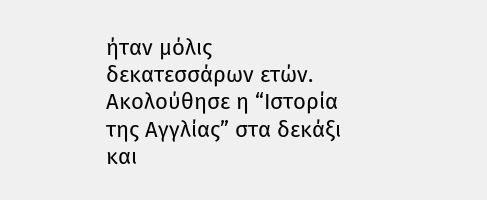ήταν μόλις δεκατεσσάρων ετών. Ακολούθησε η “Ιστορία της Αγγλίας” στα δεκάξι και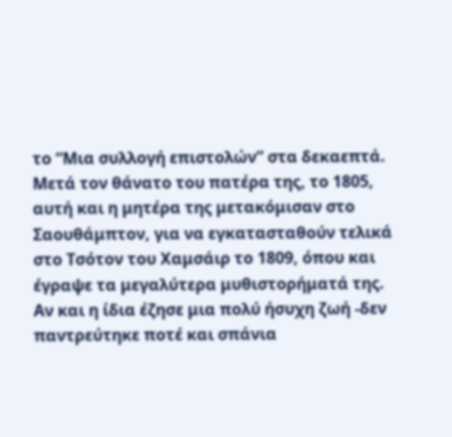το “Μια συλλογή επιστολών” στα δεκαεπτά. Μετά τον θάνατο του πατέρα της, το 1805, αυτή και η μητέρα της μετακόμισαν στο Σαουθάμπτον, για να εγκατασταθούν τελικά στο Τσότον του Χαμσάιρ το 1809, όπου και έγραψε τα μεγαλύτερα μυθιστορήματά της. Αν και η ίδια έζησε μια πολύ ήσυχη ζωή -δεν παντρεύτηκε ποτέ και σπάνια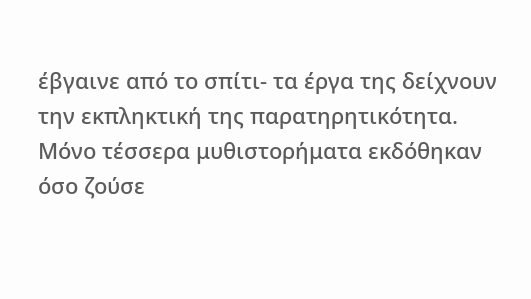έβγαινε από το σπίτι- τα έργα της δείχνουν την εκπληκτική της παρατηρητικότητα. Μόνο τέσσερα μυθιστορήματα εκδόθηκαν όσο ζούσε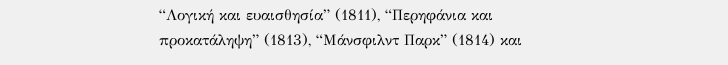“Λογική και ευαισθησία” (1811), “Περηφάνια και προκατάληψη” (1813), “Μάνσφιλντ Παρκ” (1814) και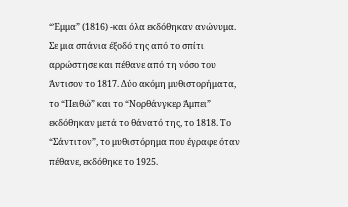“Έμμα” (1816) -και όλα εκδόθηκαν ανώνυμα. Σε μια σπάνια έξοδό της από το σπίτι αρρώστησε και πέθανε από τη νόσο του Άντισον το 1817. Δύο ακόμη μυθιστορήματα, το “Πειθώ” και το “Νορθάνγκερ Άμπει” εκδόθηκαν μετά το θάνατό της, το 1818. Το “Σάντιτον”, το μυθιστόρημα που έγραφε όταν πέθανε, εκδόθηκε το 1925.